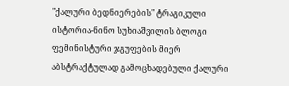"ქალური ბედნიერების" ტრაგიკული ისტორია-ნინო სუხიაშვილის ბლოგი
ფემინისტური ჯგუფების მიერ აბსტრაქტულად გამოცხადებული ქალური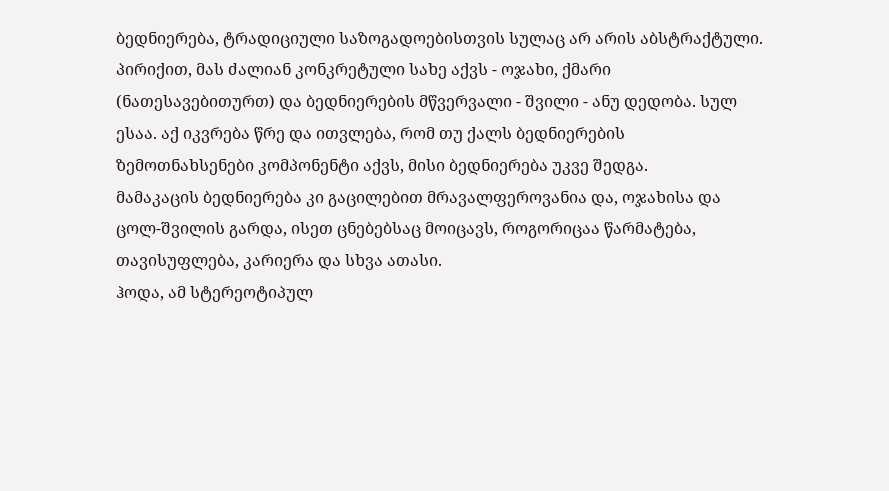ბედნიერება, ტრადიციული საზოგადოებისთვის სულაც არ არის აბსტრაქტული.
პირიქით, მას ძალიან კონკრეტული სახე აქვს - ოჯახი, ქმარი
(ნათესავებითურთ) და ბედნიერების მწვერვალი - შვილი - ანუ დედობა. სულ
ესაა. აქ იკვრება წრე და ითვლება, რომ თუ ქალს ბედნიერების
ზემოთნახსენები კომპონენტი აქვს, მისი ბედნიერება უკვე შედგა.
მამაკაცის ბედნიერება კი გაცილებით მრავალფეროვანია და, ოჯახისა და
ცოლ-შვილის გარდა, ისეთ ცნებებსაც მოიცავს, როგორიცაა წარმატება,
თავისუფლება, კარიერა და სხვა ათასი.
ჰოდა, ამ სტერეოტიპულ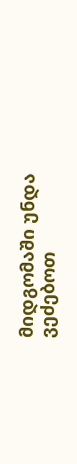მიდგომაში უნდა ვეძებოთ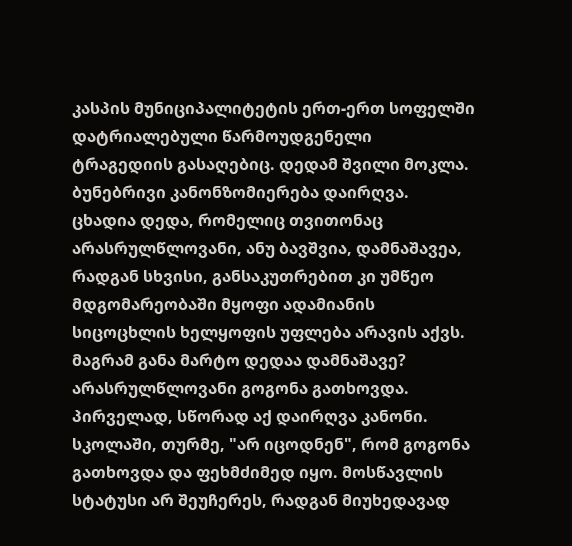კასპის მუნიციპალიტეტის ერთ-ერთ სოფელში დატრიალებული წარმოუდგენელი ტრაგედიის გასაღებიც. დედამ შვილი მოკლა. ბუნებრივი კანონზომიერება დაირღვა. ცხადია დედა, რომელიც თვითონაც არასრულწლოვანი, ანუ ბავშვია, დამნაშავეა, რადგან სხვისი, განსაკუთრებით კი უმწეო მდგომარეობაში მყოფი ადამიანის სიცოცხლის ხელყოფის უფლება არავის აქვს. მაგრამ განა მარტო დედაა დამნაშავე?
არასრულწლოვანი გოგონა გათხოვდა. პირველად, სწორად აქ დაირღვა კანონი. სკოლაში, თურმე, "არ იცოდნენ", რომ გოგონა გათხოვდა და ფეხმძიმედ იყო. მოსწავლის სტატუსი არ შეუჩერეს, რადგან მიუხედავად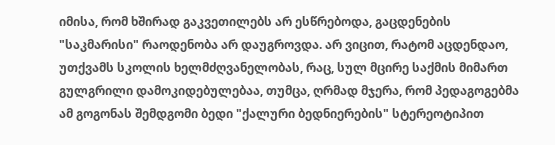იმისა, რომ ხშირად გაკვეთილებს არ ესწრებოდა, გაცდენების "საკმარისი" რაოდენობა არ დაუგროვდა. არ ვიცით, რატომ აცდენდაო, უთქვამს სკოლის ხელმძღვანელობას, რაც, სულ მცირე საქმის მიმართ გულგრილი დამოკიდებულებაა, თუმცა, ღრმად მჯერა, რომ პედაგოგებმა ამ გოგონას შემდგომი ბედი "ქალური ბედნიერების" სტერეოტიპით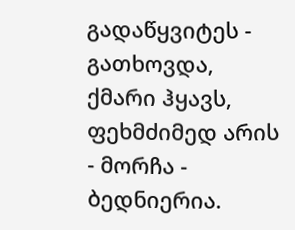გადაწყვიტეს - გათხოვდა, ქმარი ჰყავს, ფეხმძიმედ არის - მორჩა - ბედნიერია.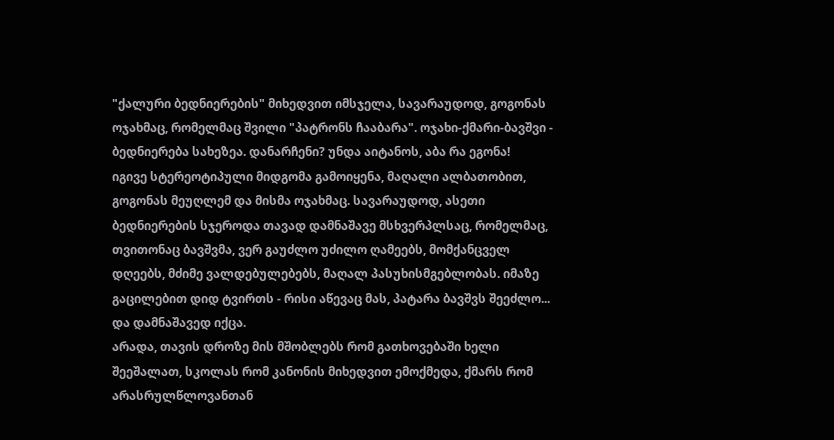"ქალური ბედნიერების" მიხედვით იმსჯელა, სავარაუდოდ, გოგონას ოჯახმაც, რომელმაც შვილი "პატრონს ჩააბარა". ოჯახი-ქმარი-ბავშვი - ბედნიერება სახეზეა. დანარჩენი? უნდა აიტანოს, აბა რა ეგონა!
იგივე სტერეოტიპული მიდგომა გამოიყენა, მაღალი ალბათობით, გოგონას მეუღლემ და მისმა ოჯახმაც. სავარაუდოდ, ასეთი ბედნიერების სჯეროდა თავად დამნაშავე მსხვერპლსაც, რომელმაც, თვითონაც ბავშვმა, ვერ გაუძლო უძილო ღამეებს, მომქანცველ დღეებს, მძიმე ვალდებულებებს, მაღალ პასუხისმგებლობას. იმაზე გაცილებით დიდ ტვირთს - რისი აწევაც მას, პატარა ბავშვს შეეძლო... და დამნაშავედ იქცა.
არადა, თავის დროზე მის მშობლებს რომ გათხოვებაში ხელი შეეშალათ, სკოლას რომ კანონის მიხედვით ემოქმედა, ქმარს რომ არასრულწლოვანთან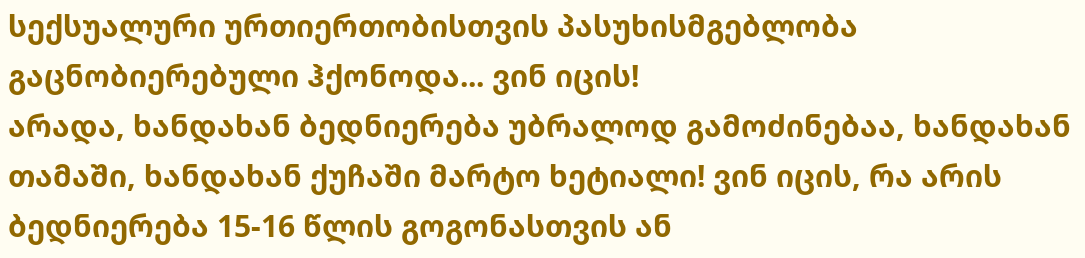სექსუალური ურთიერთობისთვის პასუხისმგებლობა გაცნობიერებული ჰქონოდა... ვინ იცის!
არადა, ხანდახან ბედნიერება უბრალოდ გამოძინებაა, ხანდახან თამაში, ხანდახან ქუჩაში მარტო ხეტიალი! ვინ იცის, რა არის ბედნიერება 15-16 წლის გოგონასთვის ან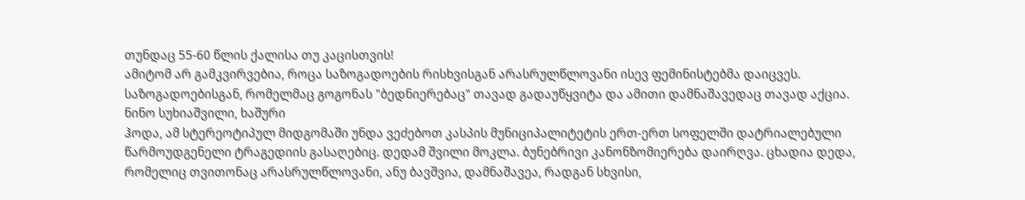თუნდაც 55-60 წლის ქალისა თუ კაცისთვის!
ამიტომ არ გამკვირვებია, როცა საზოგადოების რისხვისგან არასრულწლოვანი ისევ ფემინისტებმა დაიცვეს. საზოგადოებისგან, რომელმაც გოგონას "ბედნიერებაც" თავად გადაუწყვიტა და ამითი დამნაშავედაც თავად აქცია.
ნინო სუხიაშვილი, ხაშური
ჰოდა, ამ სტერეოტიპულ მიდგომაში უნდა ვეძებოთ კასპის მუნიციპალიტეტის ერთ-ერთ სოფელში დატრიალებული წარმოუდგენელი ტრაგედიის გასაღებიც. დედამ შვილი მოკლა. ბუნებრივი კანონზომიერება დაირღვა. ცხადია დედა, რომელიც თვითონაც არასრულწლოვანი, ანუ ბავშვია, დამნაშავეა, რადგან სხვისი,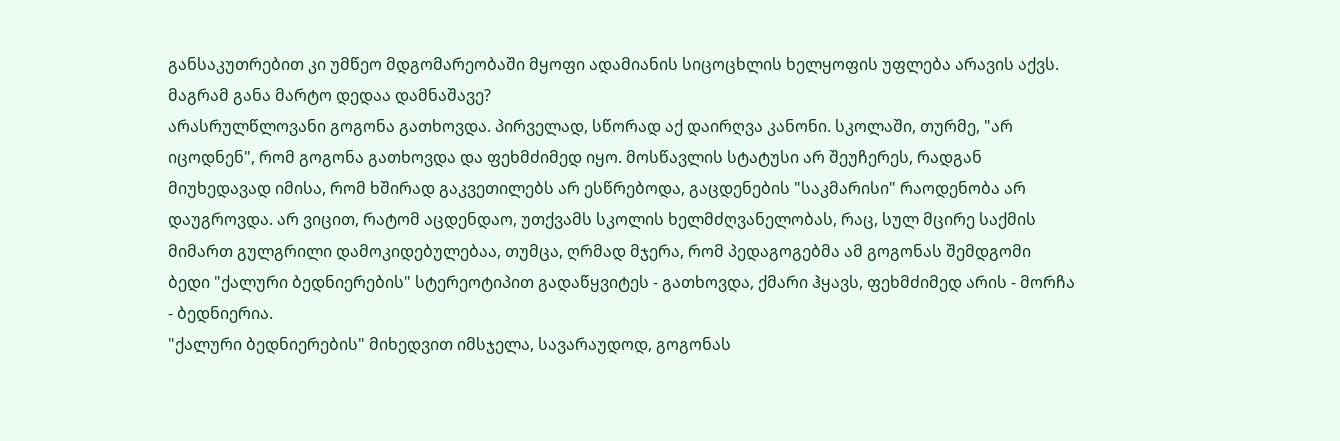განსაკუთრებით კი უმწეო მდგომარეობაში მყოფი ადამიანის სიცოცხლის ხელყოფის უფლება არავის აქვს. მაგრამ განა მარტო დედაა დამნაშავე?
არასრულწლოვანი გოგონა გათხოვდა. პირველად, სწორად აქ დაირღვა კანონი. სკოლაში, თურმე, "არ იცოდნენ", რომ გოგონა გათხოვდა და ფეხმძიმედ იყო. მოსწავლის სტატუსი არ შეუჩერეს, რადგან მიუხედავად იმისა, რომ ხშირად გაკვეთილებს არ ესწრებოდა, გაცდენების "საკმარისი" რაოდენობა არ დაუგროვდა. არ ვიცით, რატომ აცდენდაო, უთქვამს სკოლის ხელმძღვანელობას, რაც, სულ მცირე საქმის მიმართ გულგრილი დამოკიდებულებაა, თუმცა, ღრმად მჯერა, რომ პედაგოგებმა ამ გოგონას შემდგომი ბედი "ქალური ბედნიერების" სტერეოტიპით გადაწყვიტეს - გათხოვდა, ქმარი ჰყავს, ფეხმძიმედ არის - მორჩა - ბედნიერია.
"ქალური ბედნიერების" მიხედვით იმსჯელა, სავარაუდოდ, გოგონას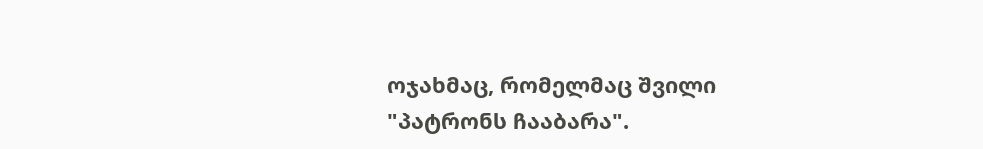ოჯახმაც, რომელმაც შვილი "პატრონს ჩააბარა".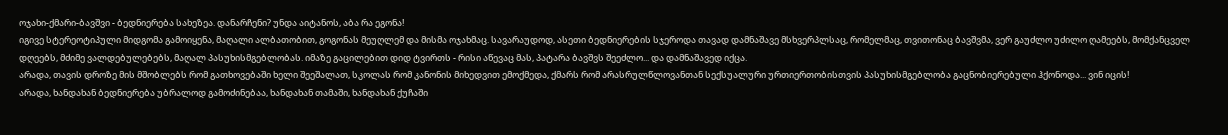ოჯახი-ქმარი-ბავშვი - ბედნიერება სახეზეა. დანარჩენი? უნდა აიტანოს, აბა რა ეგონა!
იგივე სტერეოტიპული მიდგომა გამოიყენა, მაღალი ალბათობით, გოგონას მეუღლემ და მისმა ოჯახმაც. სავარაუდოდ, ასეთი ბედნიერების სჯეროდა თავად დამნაშავე მსხვერპლსაც, რომელმაც, თვითონაც ბავშვმა, ვერ გაუძლო უძილო ღამეებს, მომქანცველ დღეებს, მძიმე ვალდებულებებს, მაღალ პასუხისმგებლობას. იმაზე გაცილებით დიდ ტვირთს - რისი აწევაც მას, პატარა ბავშვს შეეძლო... და დამნაშავედ იქცა.
არადა, თავის დროზე მის მშობლებს რომ გათხოვებაში ხელი შეეშალათ, სკოლას რომ კანონის მიხედვით ემოქმედა, ქმარს რომ არასრულწლოვანთან სექსუალური ურთიერთობისთვის პასუხისმგებლობა გაცნობიერებული ჰქონოდა... ვინ იცის!
არადა, ხანდახან ბედნიერება უბრალოდ გამოძინებაა, ხანდახან თამაში, ხანდახან ქუჩაში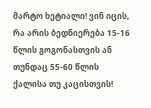მარტო ხეტიალი! ვინ იცის, რა არის ბედნიერება 15-16 წლის გოგონასთვის ან თუნდაც 55-60 წლის ქალისა თუ კაცისთვის!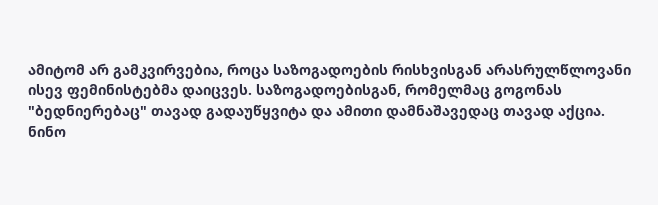ამიტომ არ გამკვირვებია, როცა საზოგადოების რისხვისგან არასრულწლოვანი ისევ ფემინისტებმა დაიცვეს. საზოგადოებისგან, რომელმაც გოგონას "ბედნიერებაც" თავად გადაუწყვიტა და ამითი დამნაშავედაც თავად აქცია.
ნინო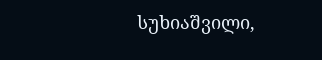სუხიაშვილი,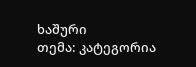ხაშური
თემა: კატეგორია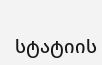სტატიის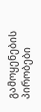გამოყენების პირობები